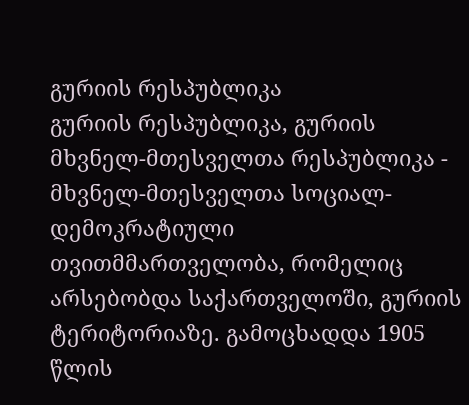გურიის რესპუბლიკა
გურიის რესპუბლიკა, გურიის მხვნელ-მთესველთა რესპუბლიკა - მხვნელ-მთესველთა სოციალ-დემოკრატიული თვითმმართველობა, რომელიც არსებობდა საქართველოში, გურიის ტერიტორიაზე. გამოცხადდა 1905 წლის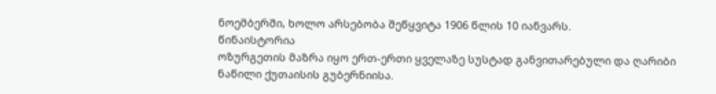ნოემბერში, ხოლო არსებობა შეწყვიტა 1906 წლის 10 იანვარს.
წინაისტორია
ოზურგეთის მაზრა იყო ერთ-ერთი ყველაზე სუსტად განვითარებული და ღარიბი ნაწილი ქუთაისის გუბერნიისა.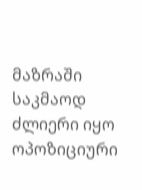მაზრაში საკმაოდ ძლიერი იყო ოპოზიციური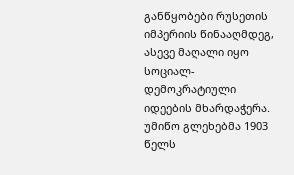განწყობები რუსეთის იმპერიის წინააღმდეგ, ასევე მაღალი იყო სოციალ-დემოკრატიული იდეების მხარდაჭერა.
უმიწო გლეხებმა 1903 წელს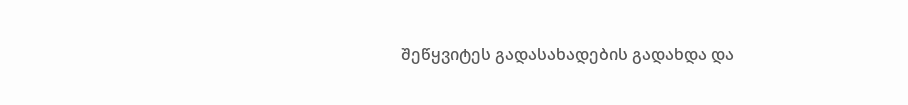შეწყვიტეს გადასახადების გადახდა და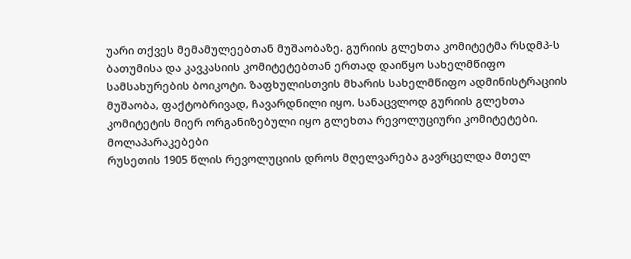უარი თქვეს მემამულეებთან მუშაობაზე. გურიის გლეხთა კომიტეტმა რსდმპ-ს ბათუმისა და კავკასიის კომიტეტებთან ერთად დაიწყო სახელმწიფო სამსახურების ბოიკოტი. ზაფხულისთვის მხარის სახელმწიფო ადმინისტრაციის მუშაობა, ფაქტობრივად, ჩავარდნილი იყო. სანაცვლოდ გურიის გლეხთა კომიტეტის მიერ ორგანიზებული იყო გლეხთა რევოლუციური კომიტეტები.
მოლაპარაკებები
რუსეთის 1905 წლის რევოლუციის დროს მღელვარება გავრცელდა მთელ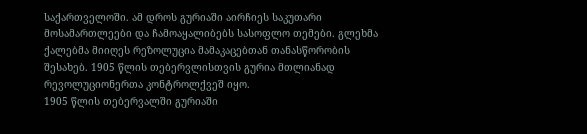საქართველოში. ამ დროს გურიაში აირჩიეს საკუთარი მოსამართლეები და ჩამოაყალიბებს სასოფლო თემები. გლეხმა ქალებმა მიიღეს რეზოლუცია მამაკაცებთან თანასწორობის შესახებ. 1905 წლის თებერვლისთვის გურია მთლიანად რევოლუციონერთა კონტროლქვეშ იყო.
1905 წლის თებერვალში გურიაში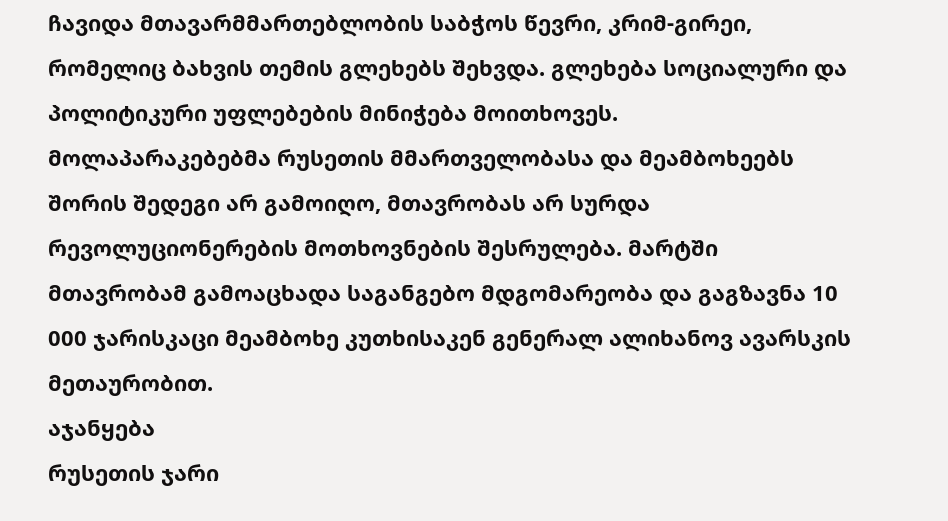ჩავიდა მთავარმმართებლობის საბჭოს წევრი, კრიმ-გირეი, რომელიც ბახვის თემის გლეხებს შეხვდა. გლეხება სოციალური და პოლიტიკური უფლებების მინიჭება მოითხოვეს.
მოლაპარაკებებმა რუსეთის მმართველობასა და მეამბოხეებს შორის შედეგი არ გამოიღო, მთავრობას არ სურდა რევოლუციონერების მოთხოვნების შესრულება. მარტში მთავრობამ გამოაცხადა საგანგებო მდგომარეობა და გაგზავნა 10 000 ჯარისკაცი მეამბოხე კუთხისაკენ გენერალ ალიხანოვ ავარსკის მეთაურობით.
აჯანყება
რუსეთის ჯარი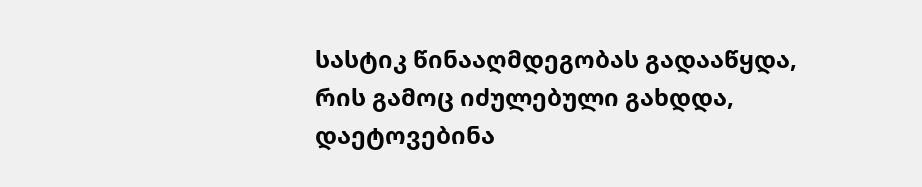სასტიკ წინააღმდეგობას გადააწყდა, რის გამოც იძულებული გახდდა, დაეტოვებინა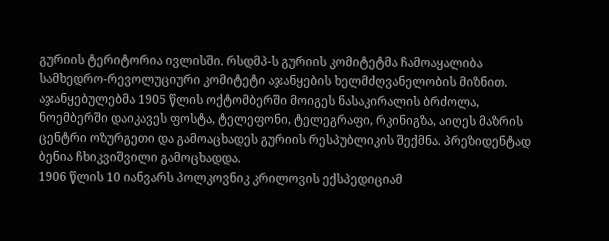გურიის ტერიტორია ივლისში. რსდმპ-ს გურიის კომიტეტმა ჩამოაყალიბა სამხედრო-რევოლუციური კომიტეტი აჯანყების ხელმძღვანელობის მიზნით. აჯანყებულებმა 1905 წლის ოქტომბერში მოიგეს ნასაკირალის ბრძოლა, ნოემბერში დაიკავეს ფოსტა, ტელეფონი, ტელეგრაფი, რკინიგზა, აიღეს მაზრის ცენტრი ოზურგეთი და გამოაცხადეს გურიის რესპუბლიკის შექმნა. პრეზიდენტად ბენია ჩხიკვიშვილი გამოცხადდა.
1906 წლის 10 იანვარს პოლკოვნიკ კრილოვის ექსპედიციამ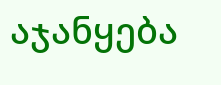აჯანყება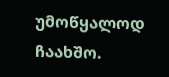უმოწყალოდ ჩაახშო.